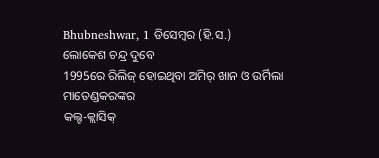Bhubneshwar, 1 ଡିସେମ୍ବର (ହି.ସ.)
ଲୋକେଶ ଚନ୍ଦ୍ର ଦୁବେ
1995ରେ ରିଲିଜ୍ ହୋଇଥିବା ଅମିର୍ ଖାନ ଓ ଉର୍ମିଲା ମାତେଣ୍ଡକରଙ୍କର
କଲ୍ଟ-କ୍ଲାସିକ୍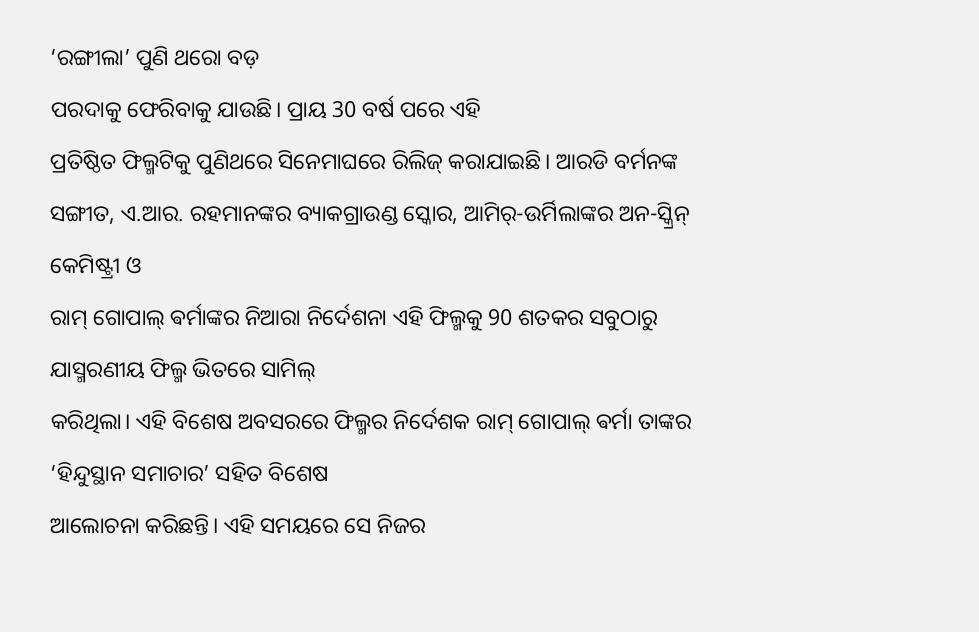‘ରଙ୍ଗୀଲା’ ପୁଣି ଥରୋ ବଡ଼
ପରଦାକୁ ଫେରିବାକୁ ଯାଉଛି। ପ୍ରାୟ 30 ବର୍ଷ ପରେ ଏହି
ପ୍ରତିଷ୍ଠିତ ଫିଲ୍ମଟିକୁ ପୁଣିଥରେ ସିନେମାଘରେ ରିଲିଜ୍ କରାଯାଇଛି। ଆରଡି ବର୍ମନଙ୍କ ସଙ୍ଗୀତ, ଏ.ଆର. ରହମାନଙ୍କର ବ୍ୟାକଗ୍ରାଉଣ୍ଡ ସ୍କୋର, ଆମିର୍-ଉର୍ମିଲାଙ୍କର ଅନ-ସ୍କ୍ରିନ୍ କେମିଷ୍ଟ୍ରୀ ଓ
ରାମ୍ ଗୋପାଲ୍ ଵର୍ମାଙ୍କର ନିଆରା ନିର୍ଦେଶନା ଏହି ଫିଲ୍ମକୁ 90 ଶତକର ସବୁଠାରୁ ଯାସ୍ମରଣୀୟ ଫିଲ୍ମ ଭିତରେ ସାମିଲ୍
କରିଥିଲା। ଏହି ବିଶେଷ ଅବସରରେ ଫିଲ୍ମର ନିର୍ଦେଶକ ରାମ୍ ଗୋପାଲ୍ ଵର୍ମା ତାଙ୍କର ‘ହିନ୍ଦୁସ୍ଥାନ ସମାଚାର’ ସହିତ ବିଶେଷ
ଆଲୋଚନା କରିଛନ୍ତି। ଏହି ସମୟରେ ସେ ନିଜର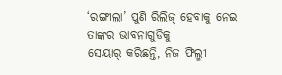‘ରଙ୍ଗୀଲା’ ପୁଣି ରିଲିଜ୍ ହେବାକୁ ନେଇ ତାଙ୍କର ଭାବନାଗୁଡିକୁ
ସେୟାର୍ କରିଛନ୍ତି, ନିଜ ଫିଲ୍ମୀ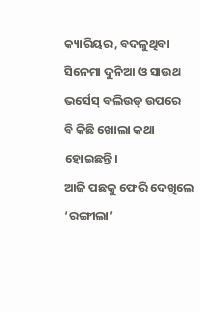କ୍ୟାରିୟର, ବଦଳୁଥିବା ସିନେମା ଦୁନିଆ ଓ ସାଉଥ ଭର୍ସେସ୍ ବଲିଉଡ୍ ଉପରେ
ବି କିଛି ଖୋଲା କଥା ହୋଇଛନ୍ତି।
ଆଜି ପଛକୁ ଫେରି ଦେଖିଲେ ‘ରଙ୍ଗୀଲା’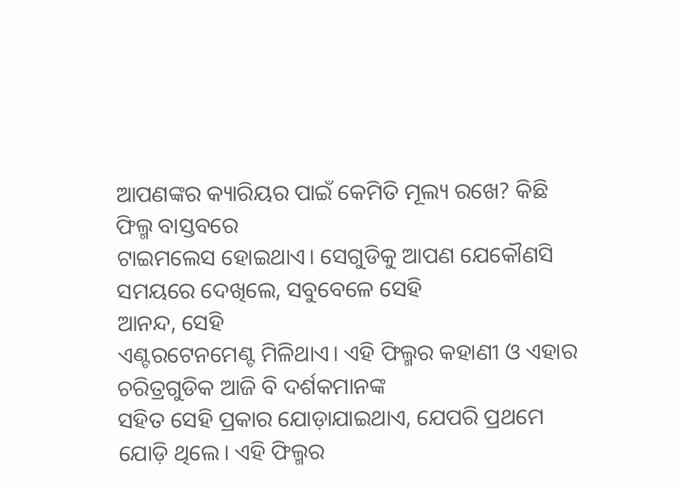ଆପଣଙ୍କର କ୍ୟାରିୟର ପାଇଁ କେମିତି ମୂଲ୍ୟ ରଖେ? କିଛି ଫିଲ୍ମ ବାସ୍ତବରେ
ଟାଇମଲେସ ହୋଇଥାଏ। ସେଗୁଡିକୁ ଆପଣ ଯେକୌଣସି ସମୟରେ ଦେଖିଲେ, ସବୁବେଳେ ସେହି
ଆନନ୍ଦ, ସେହି
ଏଣ୍ଟରଟେନମେଣ୍ଟ ମିଳିଥାଏ। ଏହି ଫିଲ୍ମର କହାଣୀ ଓ ଏହାର ଚରିତ୍ରଗୁଡିକ ଆଜି ବି ଦର୍ଶକମାନଙ୍କ
ସହିତ ସେହି ପ୍ରକାର ଯୋଡ଼ାଯାଇଥାଏ, ଯେପରି ପ୍ରଥମେ ଯୋଡ଼ି ଥିଲେ। ଏହି ଫିଲ୍ମର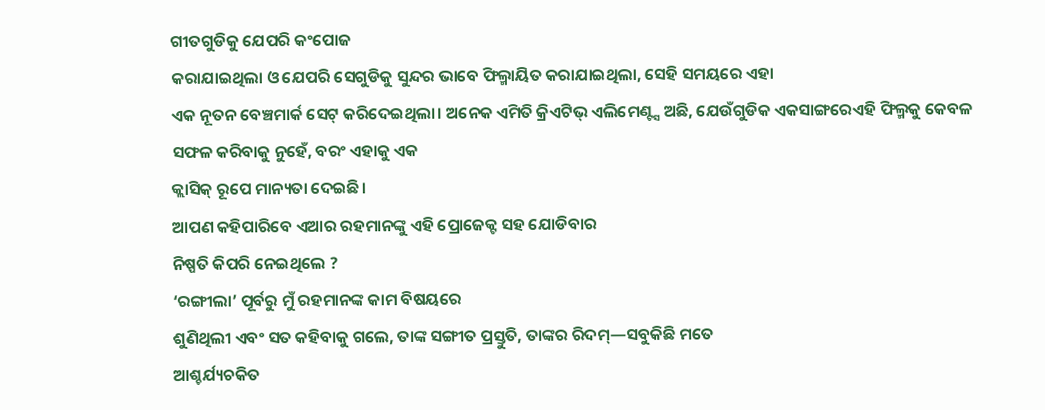ଗୀତଗୁଡିକୁ ଯେପରି କଂପୋଜ
କରାଯାଇଥିଲା ଓ ଯେପରି ସେଗୁଡିକୁ ସୁନ୍ଦର ଭାବେ ଫିଲ୍ମାୟିତ କରାଯାଇଥିଲା, ସେହି ସମୟରେ ଏହା
ଏକ ନୂତନ ବେଞ୍ଚମାର୍କ ସେଟ୍ କରିଦେଇଥିଲା। ଅନେକ ଏମିତି କ୍ରିଏଟିଭ୍ ଏଲିମେଣ୍ଟ୍ସ ଅଛି, ଯେଉଁଗୁଡିକ ଏକସାଙ୍ଗରେଏହି ଫିଲ୍ମକୁ କେବଳ
ସଫଳ କରିବାକୁ ନୁହେଁ, ବରଂ ଏହାକୁ ଏକ
କ୍ଲାସିକ୍ ରୂପେ ମାନ୍ୟତା ଦେଇଛି।
ଆପଣ କହିପାରିବେ ଏଆର ରହମାନଙ୍କୁ ଏହି ପ୍ରୋଜେକ୍ଟ ସହ ଯୋଡିବାର
ନିଷ୍ପତି କିପରି ନେଇଥିଲେ ?
‘ରଙ୍ଗୀଲା’ ପୂର୍ବରୁ ମୁଁ ରହମାନଙ୍କ କାମ ବିଷୟରେ
ଶୁଣିଥିଲୀ ଏବଂ ସତ କହିବାକୁ ଗଲେ, ତାଙ୍କ ସଙ୍ଗୀତ ପ୍ରସ୍ତୁତି, ତାଙ୍କର ରିଦମ୍—ସବୁକିଛି ମତେ
ଆଶ୍ଚର୍ଯ୍ୟଚକିତ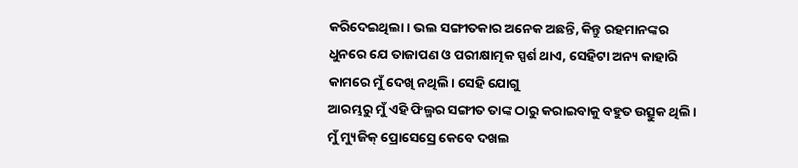କରିଦେଇଥିଲା। ଭଲ ସଙ୍ଗୀତକାର ଅନେକ ଅଛନ୍ତି, କିନ୍ତୁ ରହମାନଙ୍କର
ଧୁନରେ ଯେ ତାଜାପଣ ଓ ପରୀକ୍ଷାତ୍ମକ ସ୍ପର୍ଶ ଥାଏ, ସେହିଟା ଅନ୍ୟ କାହାରି କାମରେ ମୁଁ ଦେଖି ନଥିଲି। ସେହି ଯୋଗୁ
ଆରମ୍ଭରୁ ମୁଁ ଏହି ଫିଲ୍ମର ସଙ୍ଗୀତ ତାଙ୍କ ଠାରୁ କରାଇବାକୁ ବହୁତ ଉତ୍ସୁକ ଥିଲି।
ମୁଁ ମ୍ୟୁଜିକ୍ ପ୍ରୋସେସ୍ରେ କେବେ ଦଖଲ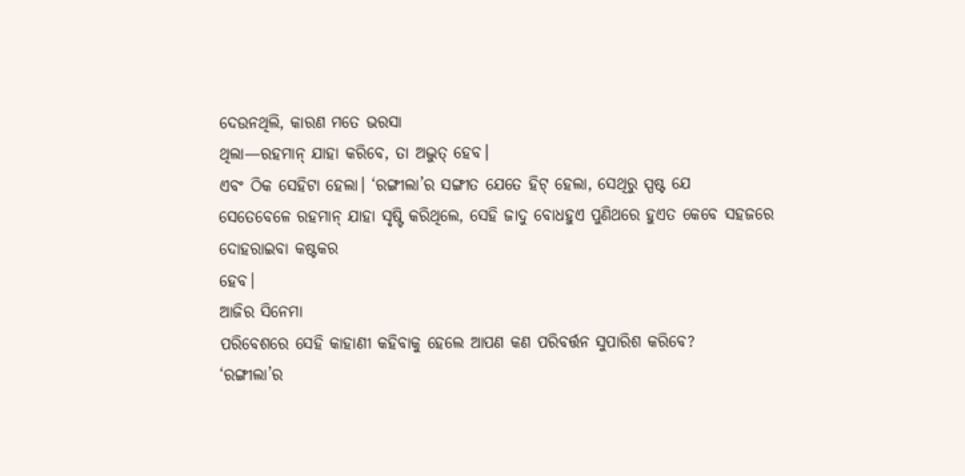ଦେଉନଥିଲି, କାରଣ ମତେ ଭରସା
ଥିଲା—ରହମାନ୍ ଯାହା କରିବେ, ତା ଅଦ୍ଭୁତ୍ ହେବ।
ଏବଂ ଠିକ ସେହିଟା ହେଲା। ‘ରଙ୍ଗୀଲା’ର ସଙ୍ଗୀତ ଯେତେ ହିଟ୍ ହେଲା, ସେଥିରୁ ସ୍ପଷ୍ଟ ଯେ
ସେତେବେଳେ ରହମାନ୍ ଯାହା ସୃଷ୍ଟି କରିଥିଲେ, ସେହି ଜାଦୁ ବୋଧହୁଏ ପୁଣିଥରେ ହୁଏତ କେବେ ସହଜରେ ଦୋହରାଇବା କଷ୍ଟକର
ହେବ।
ଆଜିର ସିନେମା
ପରିବେଶରେ ସେହି କାହାଣୀ କହିବାକୁ ହେଲେ ଆପଣ କଣ ପରିବର୍ତ୍ତନ ସୁପାରିଶ କରିବେ?
‘ରଙ୍ଗୀଲା’ର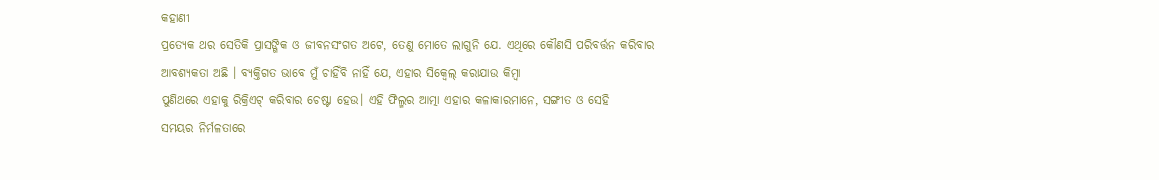କହାଣୀ
ପ୍ରତ୍ୟେକ ଥର ସେତିକି ପ୍ରାସଙ୍ଗିକ ଓ ଜୀବନସଂଗତ ଅଟେ, ତେଣୁ ମୋତେ ଲାଗୁନି ଯେ. ଏଥିରେ କୌଣସି ପରିବର୍ତ୍ତନ କରିବାର
ଆବଶ୍ୟକତା ଅଛି । ବ୍ୟକ୍ତିଗତ ଭାବେ ମୁଁ ଚାହିଁବି ନାହିଁ ଯେ, ଏହାର ସିକ୍ଵେଲ୍ କରାଯାଉ କିମ୍ବା
ପୁଣିଥରେ ଏହାକୁ ରିକ୍ରିଏଟ୍ କରିବାର ଚେଷ୍ଟା ହେଉ। ଏହି ଫିଲ୍ମର ଆତ୍ମା ଏହାର କଳାକାରମାନେ, ସଙ୍ଗୀତ ଓ ସେହି
ସମୟର ନିର୍ମଳତାରେ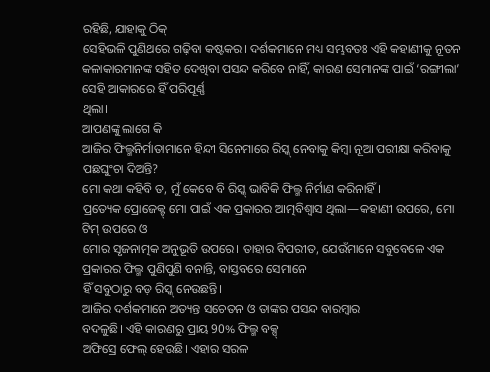ରହିଛି, ଯାହାକୁ ଠିକ୍
ସେହିଭଳି ପୁଣିଥରେ ଗଢ଼ିବା କଷ୍ଟକର। ଦର୍ଶକମାନେ ମଧ୍ୟ ସମ୍ଭବତଃ ଏହି କହାଣୀକୁ ନୂତନ
କଳାକାରମାନଙ୍କ ସହିତ ଦେଖିବା ପସନ୍ଦ କରିବେ ନାହିଁ, କାରଣ ସେମାନଙ୍କ ପାଇଁ ‘ରଙ୍ଗୀଲା’ ସେହି ଆକାରରେ ହିଁ ପରିପୂର୍ଣ୍ଣ
ଥିଲା।
ଆପଣଙ୍କୁ ଲାଗେ କି
ଆଜିର ଫିଲ୍ମନିର୍ମାତାମାନେ ହିନ୍ଦୀ ସିନେମାରେ ରିସ୍କ୍ ନେବାକୁ କିମ୍ବା ନୂଆ ପରୀକ୍ଷା କରିବାକୁ
ପଛଘୁଂଚା ଦିଅନ୍ତି?
ମୋ କଥା କହିବି ତ, ମୁଁ କେବେ ବି ରିସ୍କ୍ ଭାବିକି ଫିଲ୍ମ ନିର୍ମାଣ କରିନାହିଁ।
ପ୍ରତ୍ୟେକ ପ୍ରୋଜେକ୍ଟ୍ ମୋ ପାଇଁ ଏକ ପ୍ରକାରର ଆତ୍ମବିଶ୍ୱାସ ଥିଲା—କହାଣୀ ଉପରେ, ମୋ ଟିମ୍ ଉପରେ ଓ
ମୋର ସୃଜନାତ୍ମକ ଅନୁଭୂତି ଉପରେ। ତାହାର ବିପରୀତ, ଯେଉଁମାନେ ସବୁବେଳେ ଏକ ପ୍ରକାରର ଫିଲ୍ମ ପୁଣିପୁଣି ବନାନ୍ତି, ବାସ୍ତବରେ ସେମାନେ
ହିଁ ସବୁଠାରୁ ବଡ଼ ରିସ୍କ୍ ନେଉଛନ୍ତି।
ଆଜିର ଦର୍ଶକମାନେ ଅତ୍ୟନ୍ତ ସଚେତନ ଓ ତାଙ୍କର ପସନ୍ଦ ବାରମ୍ବାର
ବଦଳୁଛି। ଏହି କାରଣରୁ ପ୍ରାୟ 90% ଫିଲ୍ମ ବକ୍ସ୍
ଅଫିସ୍ରେ ଫେଲ୍ ହେଉଛି। ଏହାର ସରଳ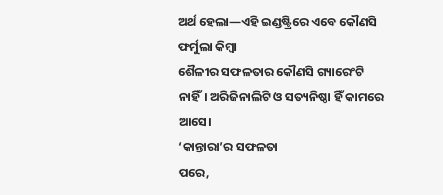ଅର୍ଥ ହେଲା—ଏହି ଇଣ୍ଡଷ୍ଟ୍ରିରେ ଏବେ କୌଣସି ଫର୍ମୁଲା କିମ୍ବା
ଶୈଳୀର ସଫଳତାର କୌଣସି ଗ୍ୟାରେଂଟି ନାହିଁ। ଅରିଜିନାଲିଟି ଓ ସତ୍ୟନିଷ୍ଠା ହିଁ କାମରେ
ଆସେ।
‘କାନ୍ତାରା’ର ସଫଳତା
ପରେ,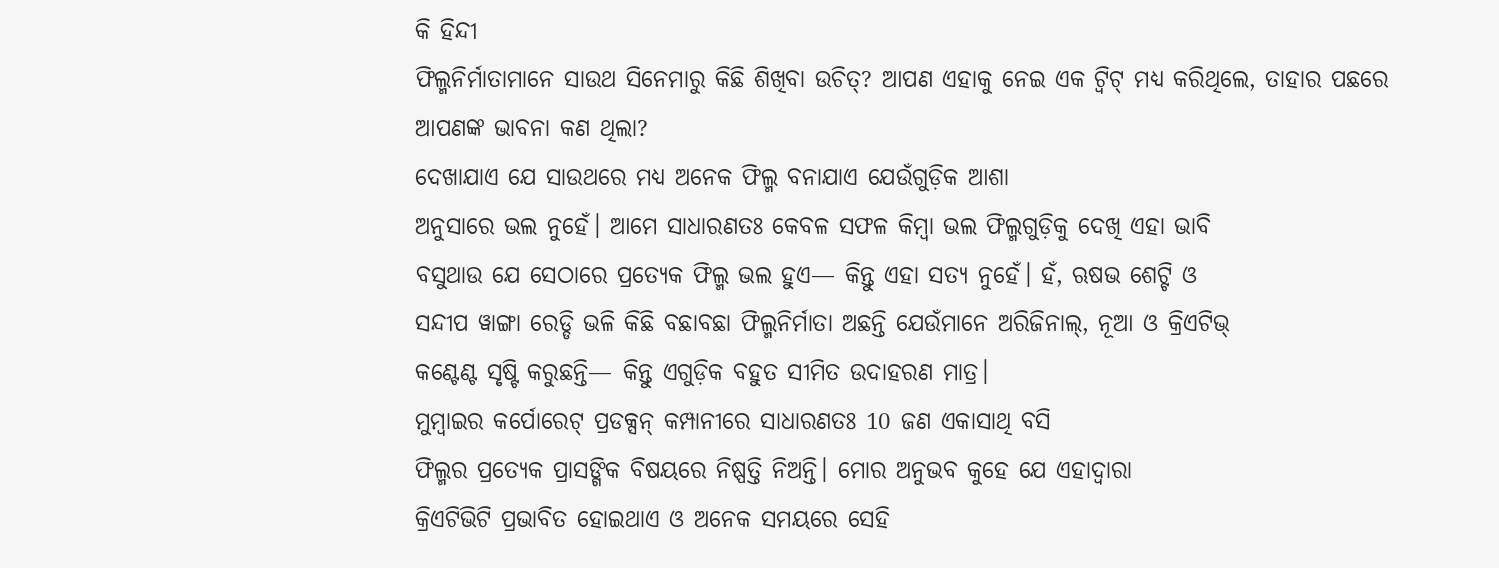କି ହିନ୍ଦୀ
ଫିଲ୍ମନିର୍ମାତାମାନେ ସାଉଥ ସିନେମାରୁ କିଛି ଶିଖିବା ଉଚିତ୍? ଆପଣ ଏହାକୁ ନେଇ ଏକ ଟ୍ୱିଟ୍ ମଧ୍ୟ କରିଥିଲେ, ତାହାର ପଛରେ
ଆପଣଙ୍କ ଭାବନା କଣ ଥିଲା?
ଦେଖାଯାଏ ଯେ ସାଉଥରେ ମଧ୍ୟ ଅନେକ ଫିଲ୍ମ ବନାଯାଏ ଯେଉଁଗୁଡ଼ିକ ଆଶା
ଅନୁସାରେ ଭଲ ନୁହେଁ। ଆମେ ସାଧାରଣତଃ କେବଳ ସଫଳ କିମ୍ବା ଭଲ ଫିଲ୍ମଗୁଡ଼ିକୁ ଦେଖି ଏହା ଭାବି
ବସୁଥାଉ ଯେ ସେଠାରେ ପ୍ରତ୍ୟେକ ଫିଲ୍ମ ଭଲ ହୁଏ— କିନ୍ତୁ ଏହା ସତ୍ୟ ନୁହେଁ। ହଁ, ଋଷଭ ଶେଟ୍ଟି ଓ
ସନ୍ଦୀପ ୱାଙ୍ଗା ରେଡ୍ଡି ଭଳି କିଛି ବଛାବଛା ଫିଲ୍ମନିର୍ମାତା ଅଛନ୍ତି ଯେଉଁମାନେ ଅରିଜିନାଲ୍, ନୂଆ ଓ କ୍ରିଏଟିଭ୍
କଣ୍ଟେଣ୍ଟ ସୃଷ୍ଟି କରୁଛନ୍ତି— କିନ୍ତୁ ଏଗୁଡ଼ିକ ବହୁତ ସୀମିତ ଉଦାହରଣ ମାତ୍ର।
ମୁମ୍ବାଇର କର୍ପୋରେଟ୍ ପ୍ରଡକ୍ସନ୍ କମ୍ପାନୀରେ ସାଧାରଣତଃ 10 ଜଣ ଏକାସାଥି ବସି
ଫିଲ୍ମର ପ୍ରତ୍ୟେକ ପ୍ରାସଙ୍ଗିକ ବିଷୟରେ ନିଷ୍ପତ୍ତି ନିଅନ୍ତି। ମୋର ଅନୁଭବ କୁହେ ଯେ ଏହାଦ୍ୱାରା
କ୍ରିଏଟିଭିଟି ପ୍ରଭାବିତ ହୋଇଥାଏ ଓ ଅନେକ ସମୟରେ ସେହି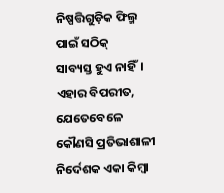ନିଷ୍ପତ୍ତିଗୁଡ଼ିକ ଫିଲ୍ମ ପାଇଁ ସଠିକ୍
ସାବ୍ୟସ୍ତ ହୁଏ ନାହିଁ।
ଏହାର ବିପରୀତ, ଯେତେବେଳେ କୌଣସି ପ୍ରତିଭାଶାଳୀ
ନିର୍ଦେଶକ ଏକା କିମ୍ବା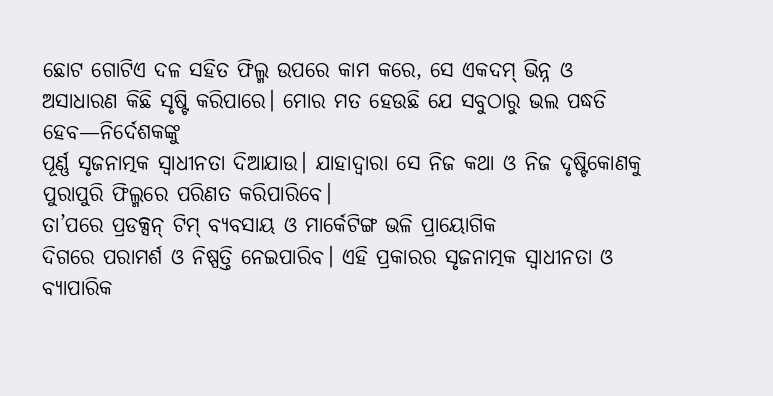ଛୋଟ ଗୋଟିଏ ଦଳ ସହିତ ଫିଲ୍ମ ଉପରେ କାମ କରେ, ସେ ଏକଦମ୍ ଭିନ୍ନ ଓ
ଅସାଧାରଣ କିଛି ସୃଷ୍ଟି କରିପାରେ। ମୋର ମତ ହେଉଛି ଯେ ସବୁଠାରୁ ଭଲ ପଦ୍ଧତି ହେବ—ନିର୍ଦେଶକଙ୍କୁ
ପୂର୍ଣ୍ଣ ସୃଜନାତ୍ମକ ସ୍ୱାଧୀନତା ଦିଆଯାଉ। ଯାହାଦ୍ୱାରା ସେ ନିଜ କଥା ଓ ନିଜ ଦୃଷ୍ଟିକୋଣକୁ
ପୁରାପୁରି ଫିଲ୍ମରେ ପରିଣତ କରିପାରିବେ।
ତା’ପରେ ପ୍ରଡକ୍ସନ୍ ଟିମ୍ ବ୍ୟବସାୟ ଓ ମାର୍କେଟିଙ୍ଗ ଭଳି ପ୍ରାୟୋଗିକ
ଦିଗରେ ପରାମର୍ଶ ଓ ନିଷ୍ପତ୍ତି ନେଇପାରିବ। ଏହି ପ୍ରକାରର ସୃଜନାତ୍ମକ ସ୍ୱାଧୀନତା ଓ ବ୍ୟାପାରିକ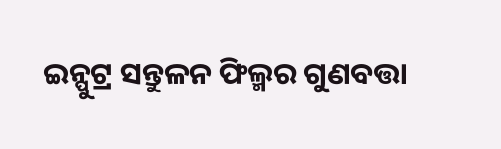ଇନ୍ପୁଟ୍ର ସନ୍ତୁଳନ ଫିଲ୍ମର ଗୁଣବତ୍ତା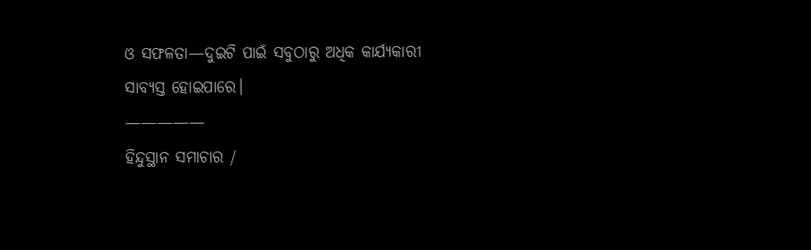ଓ ସଫଳତା—ଦୁଇଟି ପାଇଁ ସବୁଠାରୁ ଅଧିକ କାର୍ଯ୍ୟକାରୀ
ସାବ୍ୟସ୍ତ ହୋଇପାରେ।
—————
ହିନ୍ଦୁସ୍ଥାନ ସମାଚାର /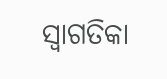ସ୍ୱାଗତିକା